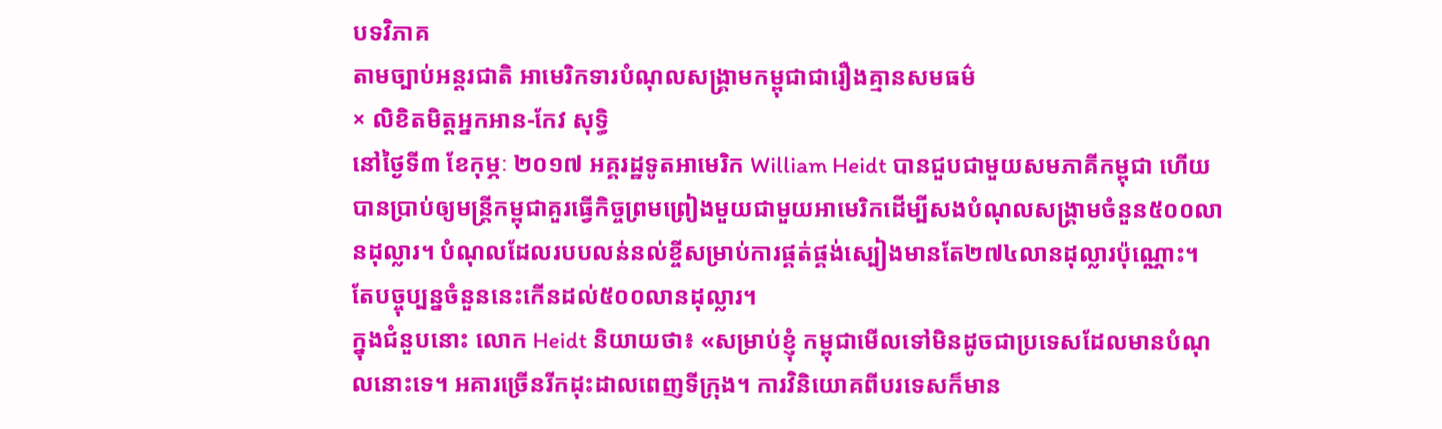បទវិភាគ
តាមច្បាប់អន្តរជាតិ អាមេរិកទារបំណុលសង្គ្រាមកម្ពុជាជារឿងគ្មានសមធម៌
× លិខិតមិត្តអ្នកអាន-កែវ សុទ្ធិ
នៅថ្ងៃទី៣ ខែកុម្ភៈ ២០១៧ អគ្គរដ្ឋទូតអាមេរិក William Heidt បានជួបជាមួយសមភាគីកម្ពុជា ហើយបានប្រាប់ឲ្យមន្ត្រីកម្ពុជាគួរធ្វើកិច្ចព្រមព្រៀងមួយជាមួយអាមេរិកដើម្បីសងបំណុលសង្គ្រាមចំនួន៥០០លានដុល្លារ។ បំណុលដែលរបបលន់នល់ខ្ចីសម្រាប់ការផ្គត់ផ្គង់ស្បៀងមានតែ២៧៤លានដុល្លារប៉ុណ្ណោះ។ តែបច្ចុប្បន្នចំនួននេះកើនដល់៥០០លានដុល្លារ។
ក្នុងជំនួបនោះ លោក Heidt និយាយថា៖ «សម្រាប់ខ្ញុំ កម្ពុជាមើលទៅមិនដូចជាប្រទេសដែលមានបំណុលនោះទេ។ អគារច្រើនរីកដុះដាលពេញទីក្រុង។ ការវិនិយោគពីបរទេសក៏មាន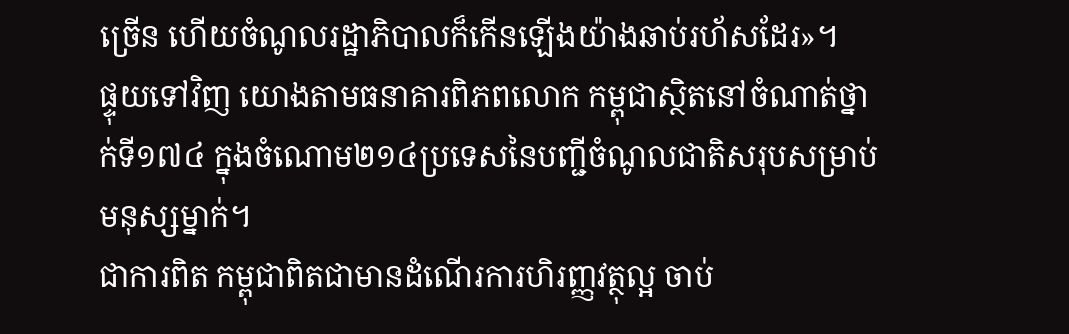ច្រើន ហើយចំណូលរដ្ឋាភិបាលក៏កើនឡើងយ៉ាងឆាប់រហ័សដែរ»។
ផ្ទុយទៅវិញ យោងតាមធនាគារពិភពលោក កម្ពុជាស្ថិតនៅចំណាត់ថ្នាក់ទី១៧៤ ក្នុងចំណោម២១៤ប្រទេសនៃបញ្ជីចំណូលជាតិសរុបសម្រាប់មនុស្សម្នាក់។
ជាការពិត កម្ពុជាពិតជាមានដំណើរការហិរញ្ញវត្ថុល្អ ចាប់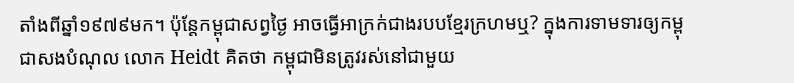តាំងពីឆ្នាំ១៩៧៩មក។ ប៉ុន្តែកម្ពុជាសព្វថ្ងៃ អាចធ្វើអាក្រក់ជាងរបបខ្មែរក្រហមឬ? ក្នុងការទាមទារឲ្យកម្ពុជាសងបំណុល លោក Heidt គិតថា កម្ពុជាមិនត្រូវរស់នៅជាមួយ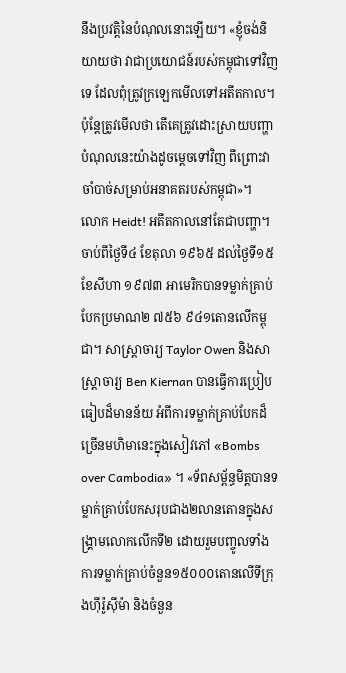នឹងប្រវត្តិនៃបំណុលនោះឡើយ។ «ខ្ញុំចង់និយាយថា វាជាប្រយោជន៍របស់កម្ពុជាទៅវិញទេ ដែលពុំត្រូវក្រឡេកមើលទៅអតីតកាល។ ប៉ុន្តែត្រូវមើលថា តើគេត្រូវដោះស្រាយបញ្ហាបំណុលនេះយ៉ាងដូចម្តេចទៅវិញ ពីព្រោះវាចាំបាច់សម្រាប់អនាគតរបស់កម្ពុជា»។
លោក Heidt! អតីតកាលនៅតែជាបញ្ហា។ ចាប់ពីថ្ងៃទី៤ ខែតុលា ១៩៦៥ ដល់ថ្ងៃទី១៥ ខែសីហា ១៩៧៣ អាមេរិកបានទម្លាក់គ្រាប់បែកប្រមាណ២ ៧៥៦ ៩៤១តោនលើកម្ពុជា។ សាស្ត្រាចារ្យ Taylor Owen និងសាស្ត្រាចារ្យ Ben Kiernan បានធ្វើការប្រៀបធៀបដ៏មានន័យ អំពីការទម្លាក់គ្រាប់បែកដ៏ច្រើនមហិមានេះក្នុងសៀវភៅ «Bombs over Cambodia» ។ «ទ័ពសម្ព័ន្ធមិត្តបានទម្លាក់គ្រាប់បែកសរុបជាង២លានតោនក្នុងសង្គ្រាមលោកលើកទី២ ដោយរួមបញ្ចូលទាំងការទម្លាក់គ្រាប់ចំនួន១៥០០០តោនលើទីក្រុងហ៊ីរ៉ូស៊ីម៉ា និងចំនួន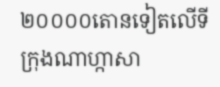២០០០០តោនទៀតលើទីក្រុងណាហ្កាសា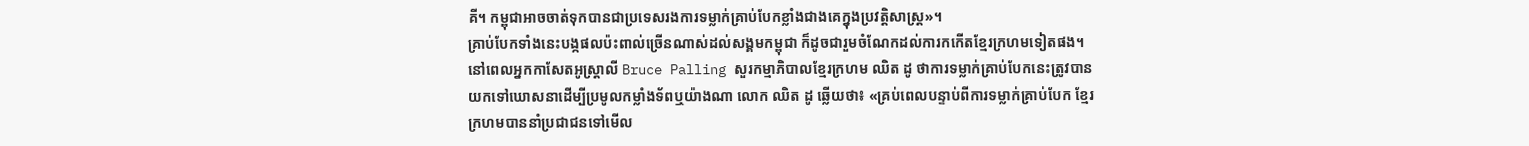គី។ កម្ពុជាអាចចាត់ទុកបានជាប្រទេសរងការទម្លាក់គ្រាប់បែកខ្លាំងជាងគេក្នុងប្រវត្តិសាស្ត្រ»។
គ្រាប់បែកទាំងនេះបង្កផលប៉ះពាល់ច្រើនណាស់ដល់សង្គមកម្ពុជា ក៏ដូចជារួមចំណែកដល់ការកកើតខ្មែរក្រហមទៀតផង។ នៅពេលអ្នកកាសែតអូស្ត្រាលី Bruce Palling សួរកម្មាភិបាលខ្មែរក្រហម ឈិត ដូ ថាការទម្លាក់គ្រាប់បែកនេះត្រូវបានយកទៅឃោសនាដើម្បីប្រមូលកម្លាំងទ័ពឬយ៉ាងណា លោក ឈិត ដូ ឆ្លើយថា៖ «គ្រប់ពេលបន្ទាប់ពីការទម្លាក់គ្រាប់បែក ខ្មែរក្រហមបាននាំប្រជាជនទៅមើល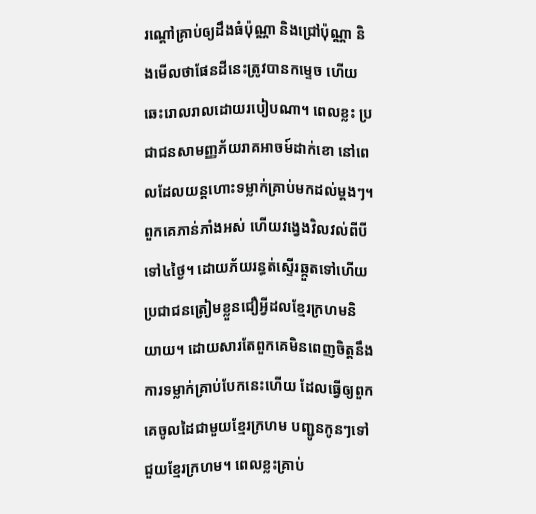រណ្ដៅគ្រាប់ឲ្យដឹងធំប៉ុណ្ណា និងជ្រៅប៉ុណ្ណា និងមើលថាផែនដីនេះត្រូវបានកម្ទេច ហើយឆេះរោលរាលដោយរបៀបណា។ ពេលខ្លះ ប្រជាជនសាមញ្ញភ័យរាគអាចម៍ដាក់ខោ នៅពេលដែលយន្តហោះទម្លាក់គ្រាប់មកដល់ម្តងៗ។ ពួកគេភាន់ភាំងអស់ ហើយវង្វេងវិលវល់ពីបីទៅ៤ថ្ងៃ។ ដោយភ័យរន្ធត់ស្ទើរឆ្កួតទៅហើយ ប្រជាជនត្រៀមខ្លួនជឿអ្វីដលខ្មែរក្រហមនិយាយ។ ដោយសារតែពួកគេមិនពេញចិត្តនឹងការទម្លាក់គ្រាប់បែកនេះហើយ ដែលធ្វើឲ្យពួកគេចូលដៃជាមួយខ្មែរក្រហម បញ្ជូនកូនៗទៅជួយខ្មែរក្រហម។ ពេលខ្លះគ្រាប់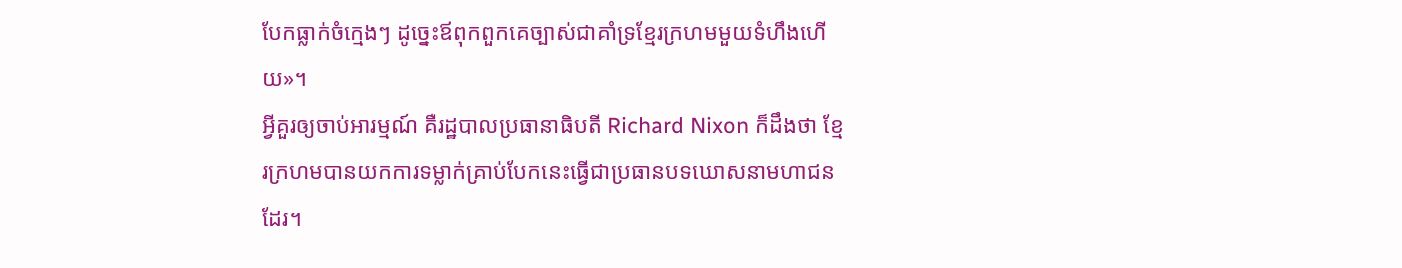បែកធ្លាក់ចំក្មេងៗ ដូច្នេះឪពុកពួកគេច្បាស់ជាគាំទ្រខ្មែរក្រហមមួយទំហឹងហើយ»។
អ្វីគួរឲ្យចាប់អារម្មណ៍ គឺរដ្ឋបាលប្រធានាធិបតី Richard Nixon ក៏ដឹងថា ខ្មែរក្រហមបានយកការទម្លាក់គ្រាប់បែកនេះធ្វើជាប្រធានបទឃោសនាមហាជនដែរ។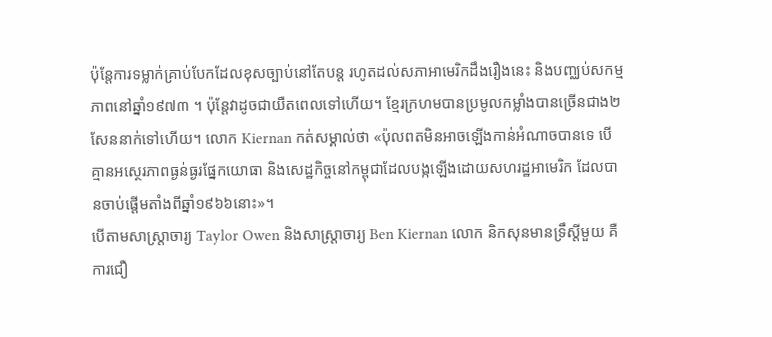ប៉ុន្តែការទម្លាក់គ្រាប់បែកដែលខុសច្បាប់នៅតែបន្ត រហូតដល់សភាអាមេរិកដឹងរឿងនេះ និងបញ្ឈប់សកម្មភាពនៅឆ្នាំ១៩៧៣ ។ ប៉ុន្តែវាដូចជាយឺតពេលទៅហើយ។ ខ្មែរក្រហមបានប្រមូលកម្លាំងបានច្រើនជាង២សែននាក់ទៅហើយ។ លោក Kiernan កត់សម្គាល់ថា «ប៉ុលពតមិនអាចឡើងកាន់អំណាចបានទេ បើគ្មានអស្ថេរភាពធ្ងន់ធ្ងរផ្នែកយោធា និងសេដ្ឋកិច្ចនៅកម្ពុជាដែលបង្កឡើងដោយសហរដ្ឋអាមេរិក ដែលបានចាប់ផ្តើមតាំងពីឆ្នាំ១៩៦៦នោះ»។
បើតាមសាស្ត្រាចារ្យ Taylor Owen និងសាស្ត្រាចារ្យ Ben Kiernan លោក និកសុនមានទ្រឹស្តីមួយ គឺការជឿ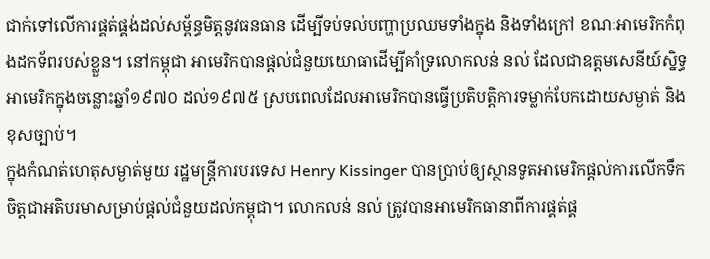ជាក់ទៅលើការផ្គត់ផ្គង់ដល់សម្ព័ន្ធមិត្តនូវធនធាន ដើម្បីទប់ទល់បញ្ហាប្រឈមទាំងក្នុង និងទាំងក្រៅ ខណៈអាមេរិកកំពុងដកទ័ពរបស់ខ្លួន។ នៅកម្ពុជា អាមេរិកបានផ្ដល់ជំនួយយោធាដើម្បីគាំទ្រលោកលន់ នល់ ដែលជាឧត្តមសេនីយ៍ស្និទ្ធអាមេរិកក្នុងចន្លោះឆ្នាំ១៩៧០ ដល់១៩៧៥ ស្របពេលដែលអាមេរិកបានធ្វើប្រតិបត្តិការទម្លាក់បែកដោយសម្ងាត់ និងខុសច្បាប់។
ក្នុងកំណត់ហេតុសម្ងាត់មួយ រដ្ឋមន្ត្រីការបរទេស Henry Kissinger បានប្រាប់ឲ្យស្ថានទូតអាមេរិកផ្ដល់ការលើកទឹកចិត្តជាអតិបរមាសម្រាប់ផ្ដល់ជំនួយដល់កម្ពុជា។ លោកលន់ នល់ ត្រូវបានអាមេរិកធានាពីការផ្គត់ផ្គ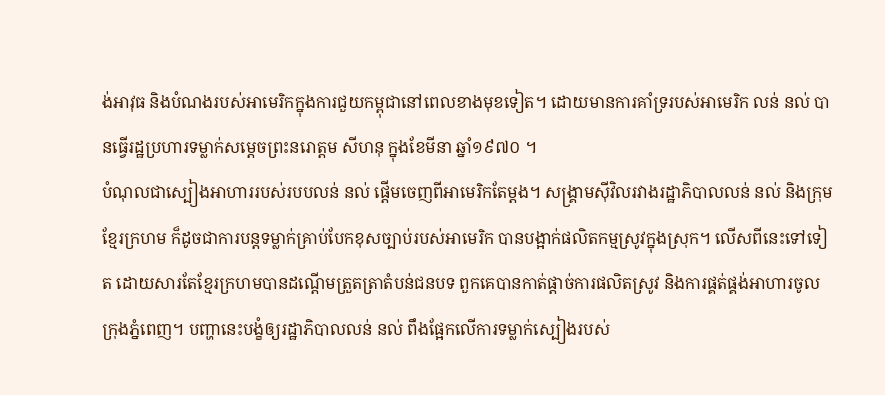ង់អាវុធ និងបំណងរបស់អាមេរិកក្នុងការជួយកម្ពុជានៅពេលខាងមុខទៀត។ ដោយមានការគាំទ្ររបស់អាមេរិក លន់ នល់ បានធ្វើរដ្ឋប្រហារទម្លាក់សម្ដេចព្រះនរោត្តម សីហនុ ក្នុងខែមីនា ឆ្នាំ១៩៧០ ។
បំណុលជាស្បៀងអាហាររបស់របបលន់ នល់ ផ្ដើមចេញពីអាមេរិកតែម្ដង។ សង្គ្រាមស៊ីវិលរវាងរដ្ឋាភិបាលលន់ នល់ និងក្រុមខ្មែរក្រហម ក៏ដូចជាការបន្តទម្លាក់គ្រាប់បែកខុសច្បាប់របស់អាមេរិក បានបង្អាក់ផលិតកម្មស្រូវក្នុងស្រុក។ លើសពីនេះទៅទៀត ដោយសារតែខ្មែរក្រហមបានដណ្ដើមត្រួតត្រាតំបន់ជនបទ ពួកគេបានកាត់ផ្ដាច់ការផលិតស្រូវ និងការផ្គត់ផ្គង់អាហារចូលក្រុងភ្នំពេញ។ បញ្ហានេះបង្ខំឲ្យរដ្ឋាភិបាលលន់ នល់ ពឹងផ្អែកលើការទម្លាក់ស្បៀងរបស់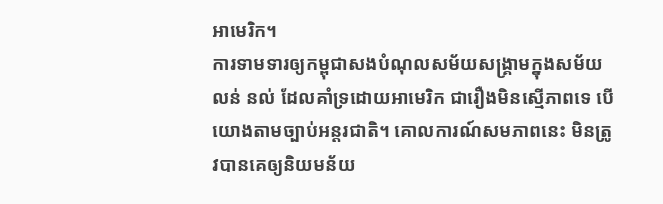អាមេរិក។
ការទាមទារឲ្យកម្ពុជាសងបំណុលសម័យសង្គ្រាមក្នុងសម័យលន់ នល់ ដែលគាំទ្រដោយអាមេរិក ជារឿងមិនស្មើភាពទេ បើយោងតាមច្បាប់អន្តរជាតិ។ គោលការណ៍សមភាពនេះ មិនត្រូវបានគេឲ្យនិយមន័យ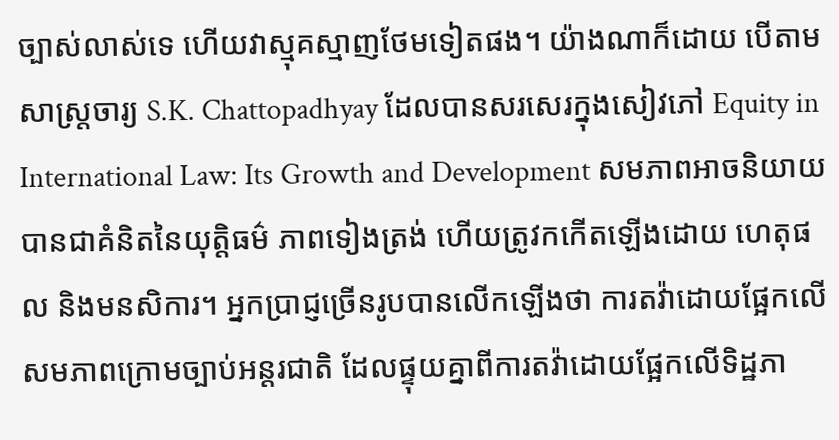ច្បាស់លាស់ទេ ហើយវាស្មុគស្មាញថែមទៀតផង។ យ៉ាងណាក៏ដោយ បើតាមសាស្ត្រចារ្យ S.K. Chattopadhyay ដែលបានសរសេរក្នុងសៀវភៅ Equity in International Law: Its Growth and Development សមភាពអាចនិយាយបានជាគំនិតនៃយុត្តិធម៌ ភាពទៀងត្រង់ ហើយត្រូវកកើតឡើងដោយ ហេតុផល និងមនសិការ។ អ្នកប្រាជ្ញច្រើនរូបបានលើកឡើងថា ការតវ៉ាដោយផ្អែកលើសមភាពក្រោមច្បាប់អន្តរជាតិ ដែលផ្ទុយគ្នាពីការតវ៉ាដោយផ្អែកលើទិដ្ឋភា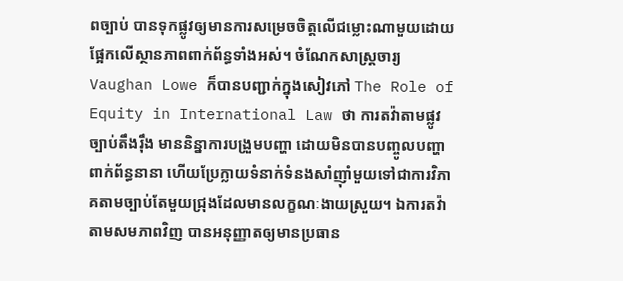ពច្បាប់ បានទុកផ្លូវឲ្យមានការសម្រេចចិត្តលើជម្លោះណាមួយដោយផ្អែកលើស្ថានភាពពាក់ព័ន្ធទាំងអស់។ ចំណែកសាស្ត្រចារ្យ Vaughan Lowe ក៏បានបញ្ជាក់ក្នុងសៀវភៅ The Role of Equity in International Law ថា ការតវ៉ាតាមផ្លូវច្បាប់តឹងរ៉ឹង មាននិន្នាការបង្រួមបញ្ហា ដោយមិនបានបញ្ចូលបញ្ហាពាក់ព័ន្ធនានា ហើយប្រែក្លាយទំនាក់ទំនងសាំញ៉ាំមួយទៅជាការវិភាគតាមច្បាប់តែមួយជ្រុងដែលមានលក្ខណៈងាយស្រួយ។ ឯការតវ៉ាតាមសមភាពវិញ បានអនុញ្ញាតឲ្យមានប្រធាន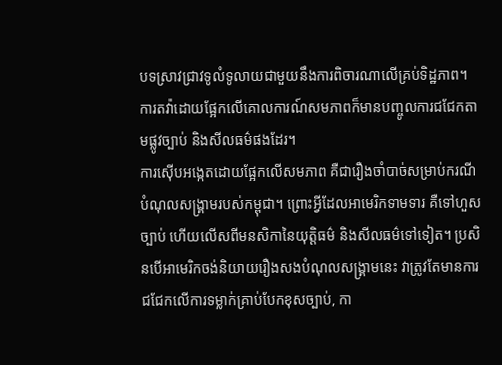បទស្រាវជ្រាវទូលំទូលាយជាមួយនឹងការពិចារណាលើគ្រប់ទិដ្ឋភាព។ ការតវ៉ាដោយផ្អែកលើគោលការណ៍សមភាពក៏មានបញ្ចូលការជជែកតាមផ្លូវច្បាប់ និងសីលធម៌ផងដែរ។
ការស៊ើបអង្កេតដោយផ្អែកលើសមភាព គឺជារឿងចាំបាច់សម្រាប់ករណីបំណុលសង្គ្រាមរបស់កម្ពុជា។ ព្រោះអ្វីដែលអាមេរិកទាមទារ គឺទៅហួសច្បាប់ ហើយលើសពីមនសិកានៃយុត្តិធម៌ និងសីលធម៌ទៅទៀត។ ប្រសិនបើអាមេរិកចង់និយាយរឿងសងបំណុលសង្គ្រាមនេះ វាត្រូវតែមានការជជែកលើការទម្លាក់គ្រាប់បែកខុសច្បាប់, កា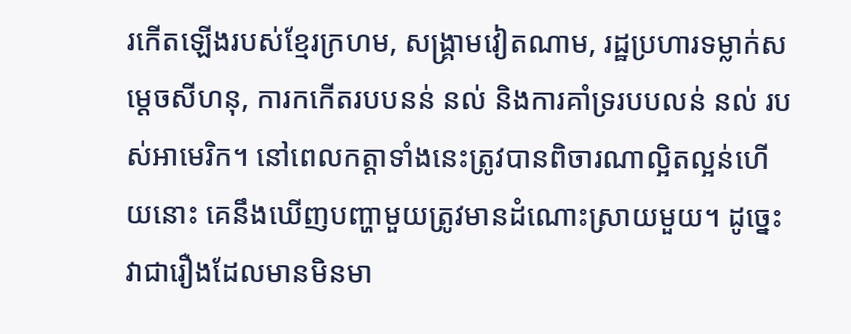រកើតឡើងរបស់ខ្មែរក្រហម, សង្គ្រាមវៀតណាម, រដ្ឋប្រហារទម្លាក់សម្ដេចសីហនុ, ការកកើតរបបនន់ នល់ និងការគាំទ្ររបបលន់ នល់ របស់អាមេរិក។ នៅពេលកត្តាទាំងនេះត្រូវបានពិចារណាល្អិតល្អន់ហើយនោះ គេនឹងឃើញបញ្ហាមួយត្រូវមានដំណោះស្រាយមួយ។ ដូច្នេះ វាជារឿងដែលមានមិនមា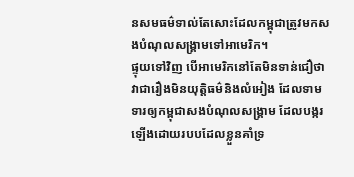នសមធម៌ទាល់តែសោះដែលកម្ពុជាត្រូវមកសងបំណុលសង្គ្រាមទៅអាមេរិក។
ផ្ទុយទៅវិញ បើអាមេរិកនៅតែមិនទាន់ជឿថា វាជារឿងមិនយុត្តិធម៌និងលំអៀង ដែលទាមទារឲ្យកម្ពុជាសងបំណុលសង្គ្រាម ដែលបង្ករឡើងដោយរបបដែលខ្លួនគាំទ្រ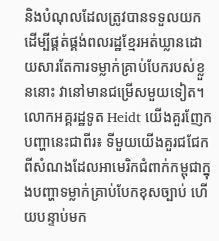និងបំណុលដែលត្រូវបានទទួលយកដើម្បីផ្គត់ផ្គង់ពលរដ្ឋខ្មែរអត់ឃ្លានដោយសារតែការទម្លាក់គ្រាប់បែករបស់ខ្លួននោះ វានៅមានជម្រើសមួយទៀត។
លោកអគ្គរដ្ឋទូត Heidt យើងគួរញែកបញ្ហានេះជាពីរ៖ ទីមួយយើងគួរជជែកពីសំណងដែលអាមេរិកជំពាក់កម្ពុជាក្នុងបញ្ហាទម្លាក់គ្រាប់បែកខុសច្បាប់ ហើយបន្ទាប់មក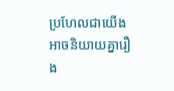ប្រហែលជាយើងអាចនិយាយគ្នារឿង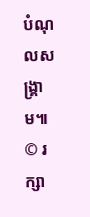បំណុលសង្គ្រាម៕
© រក្សា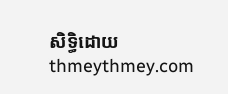សិទ្ធិដោយ thmeythmey.com